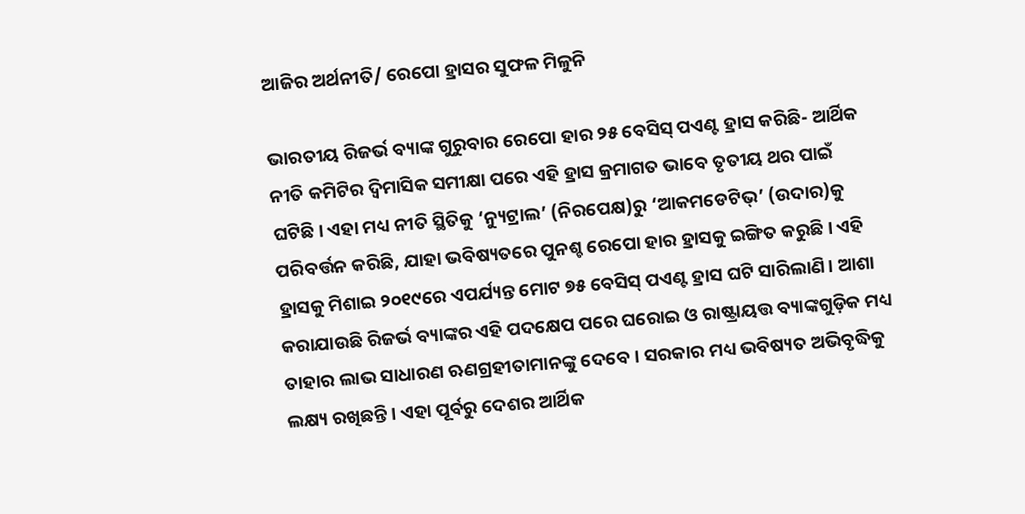ଆଜିର ଅର୍ଥନୀତି/ ରେପୋ ହ୍ରାସର ସୁଫଳ ମିଳୁନି

ଭାରତୀୟ ରିଜର୍ଭ ବ୍ୟାଙ୍କ ଗୁରୁବାର ରେପୋ ହାର ୨୫ ବେସିସ୍‌ ପଏଣ୍ଟ ହ୍ରାସ କରିଛି- ଆର୍ଥିକ ନୀତି କମିଟିର ଦ୍ୱିମାସିକ ସମୀକ୍ଷା ପରେ ଏହି ହ୍ରାସ କ୍ରମାଗତ ଭାବେ ତୃତୀୟ ଥର ପାଇଁ ଘଟିଛି। ଏହା ମଧ୍ୟ ନୀତି ସ୍ଥିତିକୁ ‘ନ୍ୟୁଟ୍ରାଲ’ (ନିରପେକ୍ଷ)ରୁ ‘ଆକମଡେଟିଭ୍‌’ (ଉଦାର)କୁ ପରିବର୍ତ୍ତନ କରିଛି, ଯାହା ଭବିଷ୍ୟତରେ ପୁନଶ୍ଚ ରେପୋ ହାର ହ୍ରାସକୁ ଇଙ୍ଗିତ କରୁଛି। ଏହି ହ୍ରାସକୁ ମିଶାଇ ୨୦୧୯ରେ ଏପର୍ଯ୍ୟନ୍ତ ମୋଟ ୭୫ ବେସିସ୍‌ ପଏଣ୍ଟ ହ୍ରାସ ଘଟି ସାରିଲାଣି। ଆଶା କରାଯାଉଛି ରିଜର୍ଭ ବ୍ୟାଙ୍କର ଏହି ପଦକ୍ଷେପ ପରେ ଘରୋଇ ଓ ରାଷ୍ଟ୍ରାୟତ୍ତ ବ୍ୟାଙ୍କଗୁଡ଼ିକ ମଧ୍ୟ ତାହାର ଲାଭ ସାଧାରଣ ଋଣଗ୍ରହୀତାମାନଙ୍କୁ ଦେବେ। ସରକାର ମଧ୍ୟ ଭବିଷ୍ୟତ ଅଭିବୃଦ୍ଧିକୁ ଲକ୍ଷ୍ୟ ରଖିଛନ୍ତି। ଏହା ପୂର୍ବରୁ ଦେଶର ଆର୍ଥିକ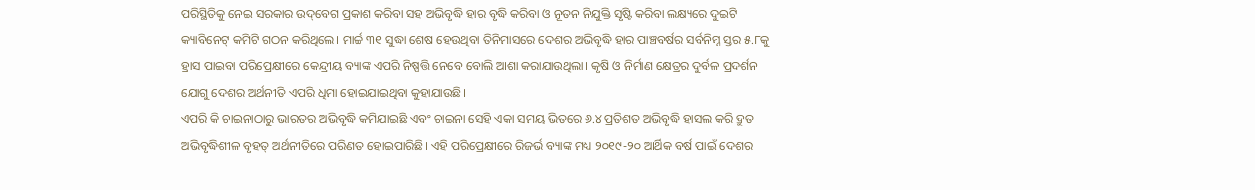ପରିସ୍ଥିତିକୁ ନେଇ ସରକାର ଉଦ୍‌ବେଗ ପ୍ରକାଶ କରିବା ସହ ଅଭିବୃଦ୍ଧି ହାର ବୃଦ୍ଧି କରିବା ଓ ନୂତନ ନିଯୁକ୍ତି ସୃଷ୍ଟି କରିବା ଲକ୍ଷ୍ୟରେ ଦୁଇଟି କ୍ୟାବିନେଟ୍‌ କମିଟି ଗଠନ କରିଥିଲେ। ମାର୍ଚ୍ଚ ୩୧ ସୁଦ୍ଧା ଶେଷ ହେଉଥିବା ତିନିମାସରେ ଦେଶର ଅଭିବୃଦ୍ଧି ହାର ପାଞ୍ଚବର୍ଷର ସର୍ବନିମ୍ନ ସ୍ତର ୫.୮କୁ ହ୍ରାସ ପାଇବା ପରିପ୍ରେକ୍ଷୀରେ କେନ୍ଦ୍ରୀୟ ବ୍ୟାଙ୍କ ଏପରି ନିଷ୍ପତ୍ତି ନେବେ ବୋଲି ଆଶା କରାଯାଉଥିଲା। କୃଷି ଓ ନିର୍ମାଣ କ୍ଷେତ୍ରର ଦୁର୍ବଳ ପ୍ରଦର୍ଶନ ଯୋଗୁ ଦେଶର ଅର୍ଥନୀତି ଏପରି ଧିମା ହୋଇଯାଇଥିବା କୁହାଯାଉଛି।
ଏପରି କି ଚାଇନାଠାରୁ ଭାରତର ଅଭିବୃଦ୍ଧି କମିଯାଇଛି ଏବଂ ଚାଇନା ସେହି ଏକା ସମୟ ଭିତରେ ୬.୪ ପ୍ରତିଶତ ଅଭିବୃଦ୍ଧି ହାସଲ କରି ଦ୍ରୁତ ଅଭିବୃଦ୍ଧିଶୀଳ ବୃହତ୍‌ ଅର୍ଥନୀତିରେ ପରିଣତ ହୋଇପାରିଛି। ଏହି ପରିପ୍ରେକ୍ଷୀରେ ରିଜର୍ଭ ବ୍ୟାଙ୍କ ମଧ୍ୟ ୨୦୧୯-୨୦ ଆର୍ଥିକ ବର୍ଷ ପାଇଁ ଦେଶର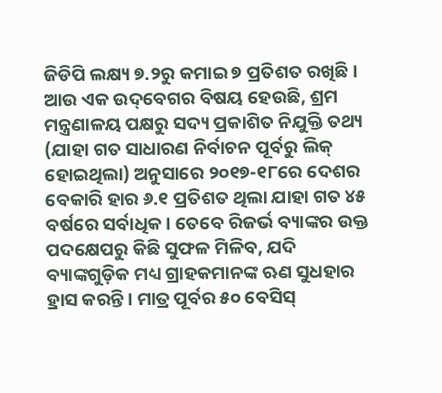ଜିଡିପି ଲକ୍ଷ୍ୟ ୭.୨ରୁ କମାଇ ୭ ପ୍ରତିଶତ ରଖିଛି। ଆଉ ଏକ ଉଦ୍‌ବେଗର ବିଷୟ ହେଉଛି, ଶ୍ରମ ମନ୍ତ୍ରଣାଳୟ ପକ୍ଷରୁ ସଦ୍ୟ ପ୍ରକାଶିତ ନିଯୁକ୍ତି ତଥ୍ୟ (ଯାହା ଗତ ସାଧାରଣ ନିର୍ବାଚନ ପୂର୍ବରୁ ଲିକ୍‌ ହୋଇଥିଲା) ଅନୁସାରେ ୨୦୧୭-୧୮ରେ ଦେଶର ବେକାରି ହାର ୬.୧ ପ୍ରତିଶତ ଥିଲା ଯାହା ଗତ ୪୫ ବର୍ଷରେ ସର୍ବାଧିକ। ତେବେ ରିଜର୍ଭ ବ୍ୟାଙ୍କର ଉକ୍ତ ପଦକ୍ଷେପରୁ କିଛି ସୁଫଳ ମିଳିବ, ଯଦି ବ୍ୟାଙ୍କଗୁଡ଼ିକ ମଧ୍ୟ ଗ୍ରାହକମାନଙ୍କ ଋଣ ସୁଧହାର ହ୍ରାସ କରନ୍ତି। ମାତ୍ର ପୂର୍ବର ୫୦ ବେସିସ୍‌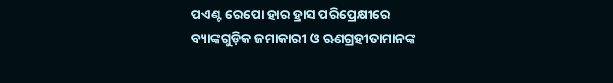ପଏଣ୍ଟ ରେପୋ ହାର ହ୍ରାସ ପରିପ୍ରେକ୍ଷୀରେ ବ୍ୟାଙ୍କଗୁଡ଼ିକ ଜମାକାରୀ ଓ ଋଣଗ୍ରହୀତାମାନଙ୍କ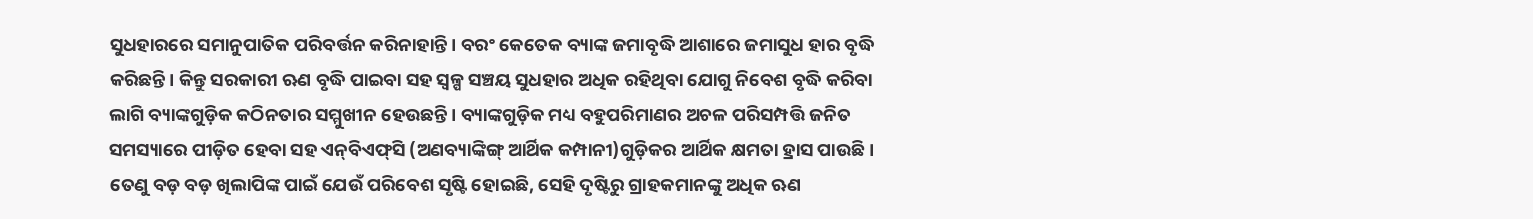ସୁଧହାରରେ ସମାନୁପାତିକ ପରିବର୍ତ୍ତନ କରିନାହାନ୍ତି। ବରଂ କେତେକ ବ୍ୟାଙ୍କ ଜମାବୃଦ୍ଧି ଆଶାରେ ଜମାସୁଧ ହାର ବୃଦ୍ଧି କରିଛନ୍ତି। କିନ୍ତୁ ସରକାରୀ ଋଣ ବୃଦ୍ଧି ପାଇବା ସହ ସ୍ବଳ୍ପ ସଞ୍ଚୟ ସୁଧହାର ଅଧିକ ରହିଥିବା ଯୋଗୁ ନିବେଶ ବୃଦ୍ଧି କରିବା ଲାଗି ବ୍ୟାଙ୍କଗୁଡ଼ିକ କଠିନତାର ସମ୍ମୁଖୀନ ହେଉଛନ୍ତି। ବ୍ୟାଙ୍କଗୁଡ଼ିକ ମଧ୍ୟ ବହୁପରିମାଣର ଅଚଳ ପରିସମ୍ପତ୍ତି ଜନିତ ସମସ୍ୟାରେ ପୀଡ଼ିତ ହେବା ସହ ଏନ୍‌ବିଏଫ୍‌ସି (ଅଣବ୍ୟାଙ୍କିଙ୍ଗ୍‌ ଆର୍ଥିକ କମ୍ପାନୀ)ଗୁଡ଼ିକର ଆର୍ଥିକ କ୍ଷମତା ହ୍ରାସ ପାଉଛି। ତେଣୁ ବଡ଼ ବଡ଼ ଖିଲାପିଙ୍କ ପାଇଁ ଯେଉଁ ପରିବେଶ ସୃଷ୍ଟି ହୋଇଛି, ସେହି ଦୃଷ୍ଟିରୁ ଗ୍ରାହକମାନଙ୍କୁ ଅଧିକ ଋଣ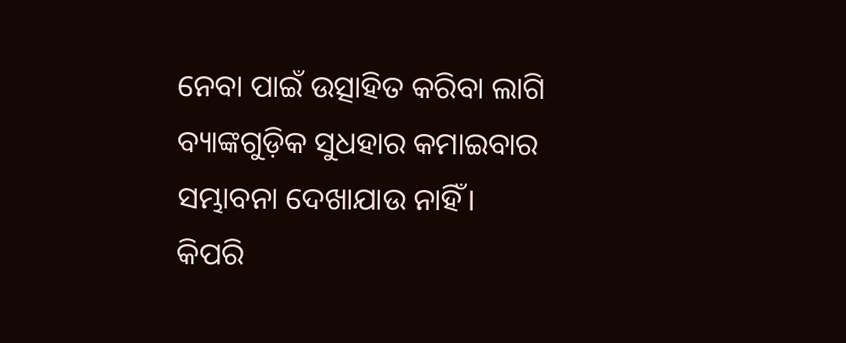ନେବା ପାଇଁ ଉତ୍ସାହିତ କରିବା ଲାଗି ବ୍ୟାଙ୍କଗୁଡ଼ିକ ସୁଧହାର କମାଇବାର ସମ୍ଭାବନା ଦେଖାଯାଉ ନାହିଁ।
କିପରି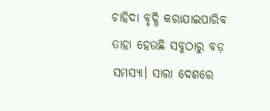ଚାହିଦା ବୃଦ୍ଧି କରାଯାଇପାରିବ ତାହା ହେଉଛି ସବୁଠାରୁ ବଡ଼ ସମସ୍ୟା। ସାରା ଦେଶରେ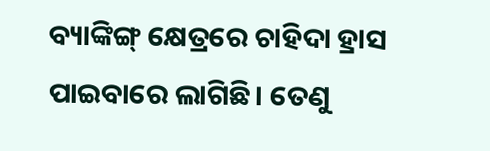ବ୍ୟାଙ୍କିଙ୍ଗ୍‌ କ୍ଷେତ୍ରରେ ଚାହିଦା ହ୍ରାସ ପାଇବାରେ ଲାଗିଛି। ତେଣୁ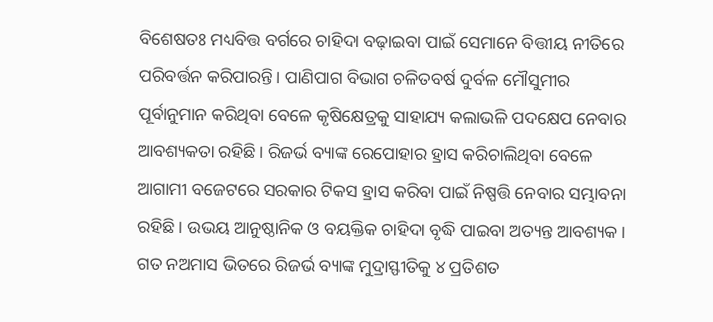ବିଶେଷତଃ ମଧ୍ୟବିତ୍ତ ବର୍ଗରେ ଚାହିଦା ବଢ଼ାଇବା ପାଇଁ ସେମାନେ ବିତ୍ତୀୟ ନୀତିରେ ପରିବର୍ତ୍ତନ କରିପାରନ୍ତି। ପାଣିପାଗ ବିଭାଗ ଚଳିତବର୍ଷ ଦୁର୍ବଳ ମୌସୁମୀର ପୂର୍ବାନୁମାନ କରିଥିବା ବେଳେ କୃଷିକ୍ଷେତ୍ରକୁ ସାହାଯ୍ୟ କଲାଭଳି ପଦକ୍ଷେପ ନେବାର ଆବଶ୍ୟକତା ରହିଛି। ରିଜର୍ଭ ବ୍ୟାଙ୍କ ରେପୋହାର ହ୍ରାସ କରିଚାଲିଥିବା ବେଳେ ଆଗାମୀ ବଜେଟରେ ସରକାର ଟିକସ ହ୍ରାସ କରିବା ପାଇଁ ନିଷ୍ପତ୍ତି ନେବାର ସମ୍ଭାବନା ରହିଛି। ଉଭୟ ଆନୁଷ୍ଠାନିକ ଓ ବୟକ୍ତିକ ଚାହିଦା ବୃଦ୍ଧି ପାଇବା ଅତ୍ୟନ୍ତ ଆବଶ୍ୟକ। ଗତ ନଅମାସ ଭିତରେ ରିଜର୍ଭ ବ୍ୟାଙ୍କ ମୁଦ୍ରାସ୍ଫୀତିକୁ ୪ ପ୍ରତିଶତ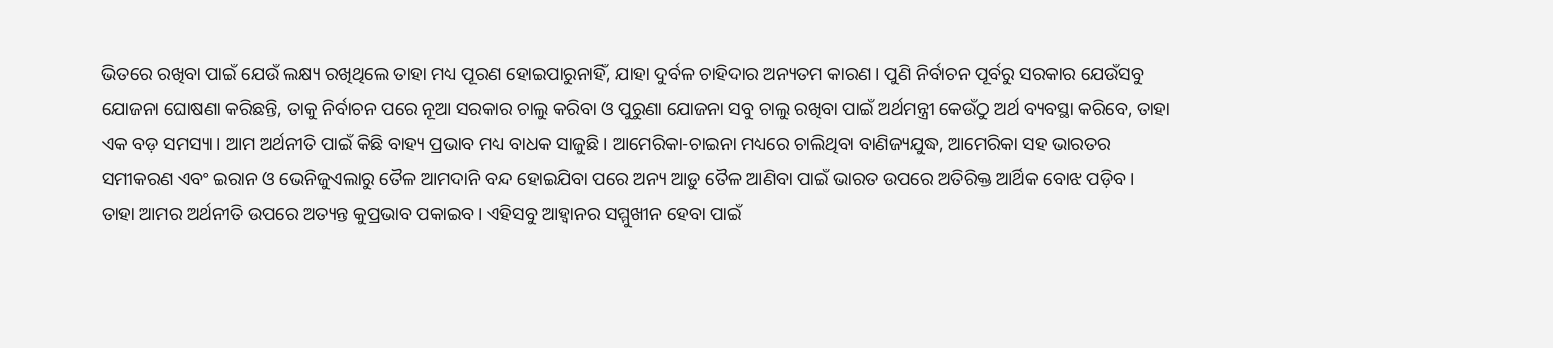ଭିତରେ ରଖିବା ପାଇଁ ଯେଉଁ ଲକ୍ଷ୍ୟ ରଖିଥିଲେ ତାହା ମଧ୍ୟ ପୂରଣ ହୋଇପାରୁନାହିଁ, ଯାହା ଦୁର୍ବଳ ଚାହିଦାର ଅନ୍ୟତମ କାରଣ। ପୁଣି ନିର୍ବାଚନ ପୂର୍ବରୁ ସରକାର ଯେଉଁସବୁ ଯୋଜନା ଘୋଷଣା କରିଛନ୍ତି, ତାକୁ ନିର୍ବାଚନ ପରେ ନୂଆ ସରକାର ଚାଲୁ କରିବା ଓ ପୁରୁଣା ଯୋଜନା ସବୁ ଚାଲୁ ରଖିବା ପାଇଁ ଅର୍ଥମନ୍ତ୍ରୀ କେଉଁଠୁ ଅର୍ଥ ବ୍ୟବସ୍ଥା କରିବେ, ତାହା ଏକ ବଡ଼ ସମସ୍ୟା। ଆମ ଅର୍ଥନୀତି ପାଇଁ କିଛି ବାହ୍ୟ ପ୍ରଭାବ ମଧ୍ୟ ବାଧକ ସାଜୁଛି। ଆମେରିକା-ଚାଇନା ମଧ୍ୟରେ ଚାଲିଥିବା ବାଣିଜ୍ୟଯୁଦ୍ଧ, ଆମେରିକା ସହ ଭାରତର ସମୀକରଣ ଏବଂ ଇରାନ ଓ ଭେନିଜୁଏଲାରୁ ତୈଳ ଆମଦାନି ବନ୍ଦ ହୋଇଯିବା ପରେ ଅନ୍ୟ ଆଡ଼ୁ ତୈଳ ଆଣିବା ପାଇଁ ଭାରତ ଉପରେ ଅତିରିକ୍ତ ଆର୍ଥିକ ବୋଝ ପଡ଼ିବ। ତାହା ଆମର ଅର୍ଥନୀତି ଉପରେ ଅତ୍ୟନ୍ତ କୁପ୍ରଭାବ ପକାଇବ। ଏହିସବୁ ଆହ୍ବାନର ସମ୍ମୁଖୀନ ହେବା ପାଇଁ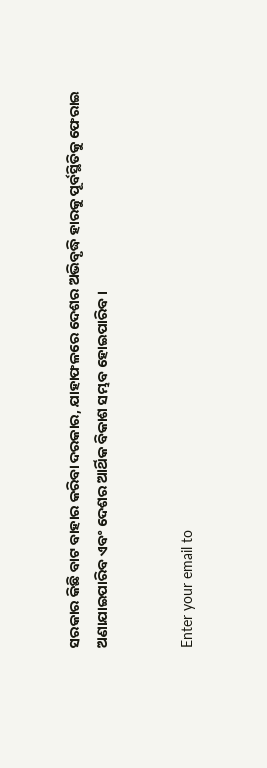ସରକାର କିଛି ବାଟ ବାହାର କରିବା ଦରକାର, ଯାହାଫଳରେ ଦେଶର ଅଭିବୃଦ୍ଧି ହାରକୁ ପୂର୍ବସ୍ଥିତିକୁ ଫେରାଇ ଅଣାଯାଇପାରିବ ଏବଂ ଦେଶର ଆର୍ଥିକ ବିକାଶ ସମ୍ଭବ ହୋଇପାରିବ।


Enter your email to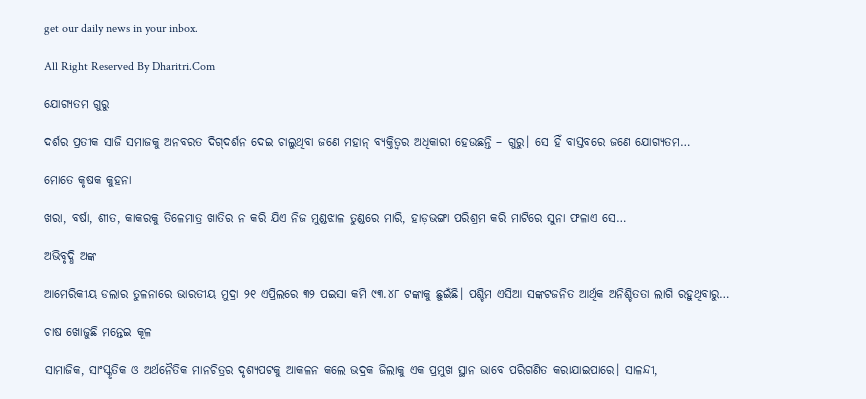get our daily news in your inbox.

All Right Reserved By Dharitri.Com

ଯୋଗ୍ୟତମ ଗୁରୁ

ଦର୍ଶର ପ୍ରତୀକ ସାଜି ସମାଜକୁ ଅନବରତ ଦିଗ୍‌ଦର୍ଶନ ଦେଇ ଚାଲୁଥିବା ଜଣେ ମହାନ୍‌ ବ୍ୟକ୍ତିତ୍ୱର ଅଧିକାରୀ ହେଉଛନ୍ତି – ଗୁରୁ। ସେ ହିଁ ବାସ୍ତବରେ ଜଣେ ଯୋଗ୍ୟତମ…

ମୋତେ କୃଷକ କୁହନା

ଖରା, ବର୍ଷା, ଶୀତ, କାକରକୁ ତିଳେମାତ୍ର ଖାତିର ନ କରି ଯିଏ ନିଜ ମୁଣ୍ଡଝାଳ ତୁଣ୍ଡରେ ମାରି, ହାଡ଼ଭଙ୍ଗା ପରିଶ୍ରମ କରି ମାଟିରେ ସୁନା ଫଳାଏ ସେ…

ଅଭିବୃଦ୍ଧି ଅଙ୍କ

ଆମେରିକୀୟ ଡଲାର ତୁଳନାରେ ଭାରତୀୟ ମୁଦ୍ରା ୨୧ ଏପ୍ରିଲରେ ୩୨ ପଇସା କମି ୯୩.୪୮ ଟଙ୍କାକୁ ଛୁଇଁଛି। ପଶ୍ଚିମ ଏସିଆ ସଙ୍କଟଜନିତ ଆର୍ଥିକ ଅନିଶ୍ଚିତତା ଲାଗି ରହୁଥିବାରୁ…

ଚାଷ ଖୋଜୁଛି ମନ୍ତେଇ କୂଳ

ସାମାଜିକ, ସାଂସ୍କୃତିକ ଓ ଅର୍ଥନୈତିକ ମାନଚିତ୍ରର ଦୃଶ୍ୟପଟକୁ ଆକଳନ କଲେ ଭଦ୍ରକ ଜିଲାକୁ ଏକ ପ୍ରମୁଖ ସ୍ଥାନ ଭାବେ ପରିଗଣିତ କରାଯାଇପାରେ। ସାଳନ୍ଦୀ,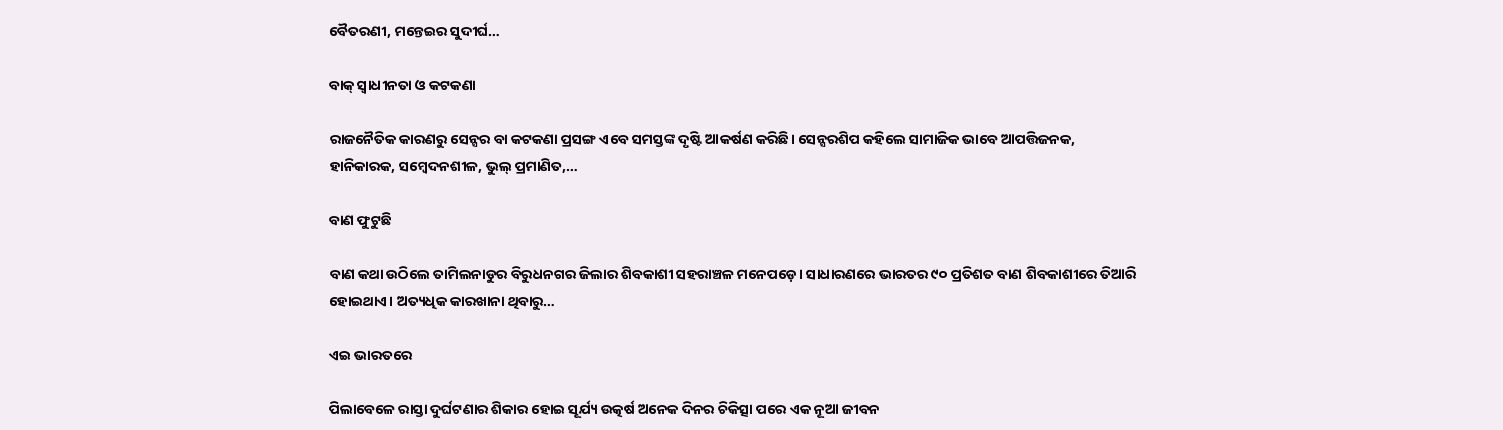ବୈତରଣୀ, ମନ୍ତେଇର ସୁଦୀର୍ଘ…

ବାକ୍‌ ସ୍ବାଧୀନତା ଓ କଟକଣା

ରାଜନୈତିକ କାରଣରୁ ସେନ୍ସର ବା କଟକଣା ପ୍ରସଙ୍ଗ ଏବେ ସମସ୍ତଙ୍କ ଦୃଷ୍ଟି ଆକର୍ଷଣ କରିଛି। ସେନ୍ସରଶିପ କହିଲେ ସାମାଜିକ ଭାବେ ଆପତ୍ତିଜନକ, ହାନିକାରକ, ସମ୍ବେଦନଶୀଳ, ଭୁଲ୍‌ ପ୍ରମାଣିତ,…

ବାଣ ଫୁଟୁଛି

ବାଣ କଥା ଉଠିଲେ ତାମିଲନାଡୁର ବିରୁଧନଗର ଜିଲାର ଶିବକାଶୀ ସହରାଞ୍ଚଳ ମନେପଡ଼େ। ସାଧାରଣରେ ଭାରତର ୯୦ ପ୍ରତିଶତ ବାଣ ଶିବକାଶୀରେ ତିଆରି ହୋଇଥାଏ। ଅତ୍ୟଧିକ କାରଖାନା ଥିବାରୁ…

ଏଇ ଭାରତରେ

ପିଲାବେଳେ ରାସ୍ତା ଦୁର୍ଘଟଣାର ଶିକାର ହୋଇ ସୂର୍ଯ୍ୟ ଉତ୍କର୍ଷ ଅନେକ ଦିନର ଚିକିତ୍ସା ପରେ ଏକ ନୂଆ ଜୀବନ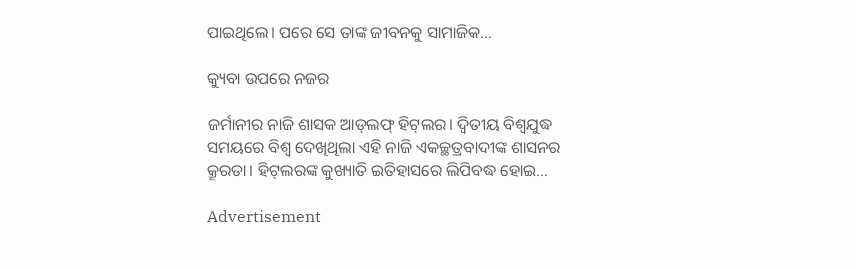ପାଇଥିଲେ। ପରେ ସେ ତାଙ୍କ ଜୀବନକୁ ସାମାଜିକ…

କ୍ୟୁବା ଉପରେ ନଜର

ଜର୍ମାନୀର ନାଜି ଶାସକ ଆଡ୍‌ଲଫ୍‌ ହିଟ୍‌ଲର। ଦ୍ବିତୀୟ ବିଶ୍ବଯୁଦ୍ଧ ସମୟରେ ବିଶ୍ବ ଦେଖିଥିଲା ଏହି ନାଜି ଏକଚ୍ଛତ୍ରବାଦୀଙ୍କ ଶାସନର କ୍ରୂରତା। ହିଟ୍‌ଲରଙ୍କ କୁଖ୍ୟାତି ଇତିହାସରେ ଲିପିବଦ୍ଧ ହୋଇ…

Advertisement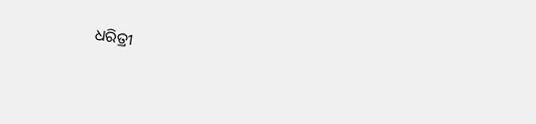ଧରିତ୍ରୀ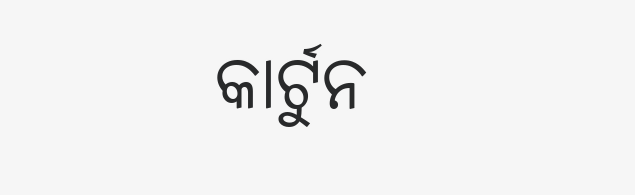କାର୍ଟୁନ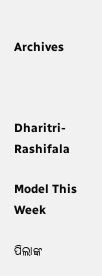Archives



Dharitri-Rashifala

Model This Week

ପିଲାଙ୍କ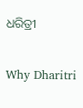ଧରିତ୍ରୀ

Why Dharitri